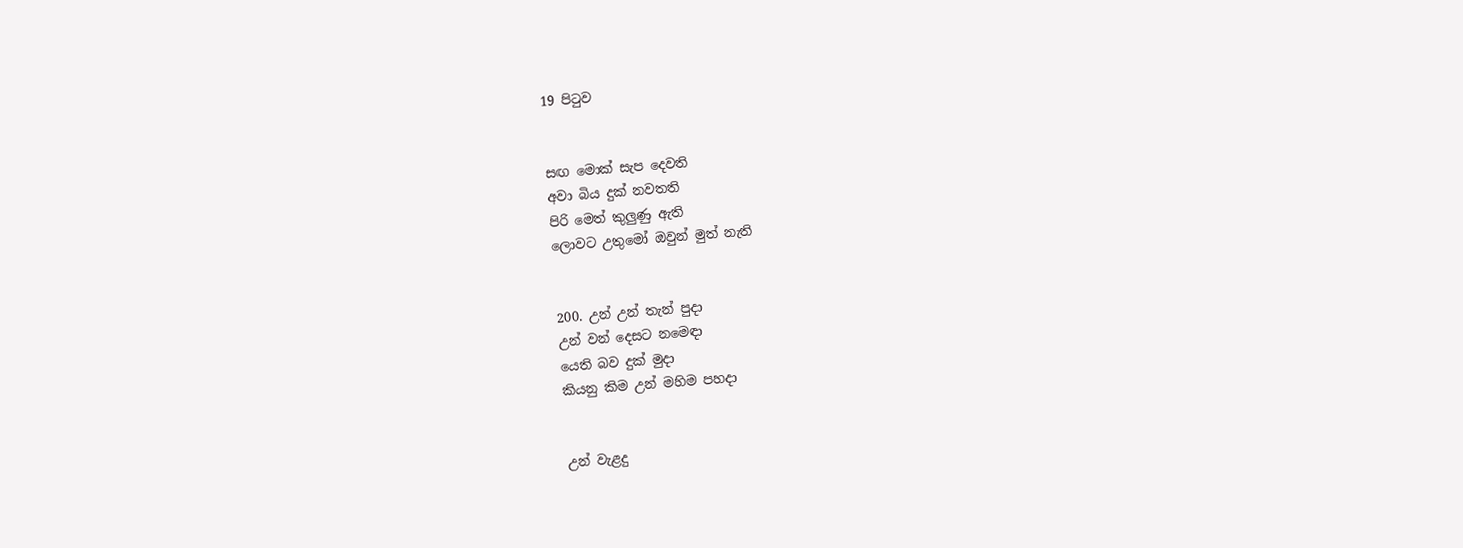19 පිටුව


සඟ මොක්‌ සැප දෙවති
අවා බිය දුක්‌ නවතති
පිරි මෙත් කුලුණු ඇති
ලොවට උතුමෝ ඔවුන් මුත් නැති


200. උන් උන් තැන් පුදා
උන් වන් දෙසට නමෙඳා
යෙති බව දුක්‌ මුදා
කියනු කිම උන් මහිම පහදා


උන් වැළදු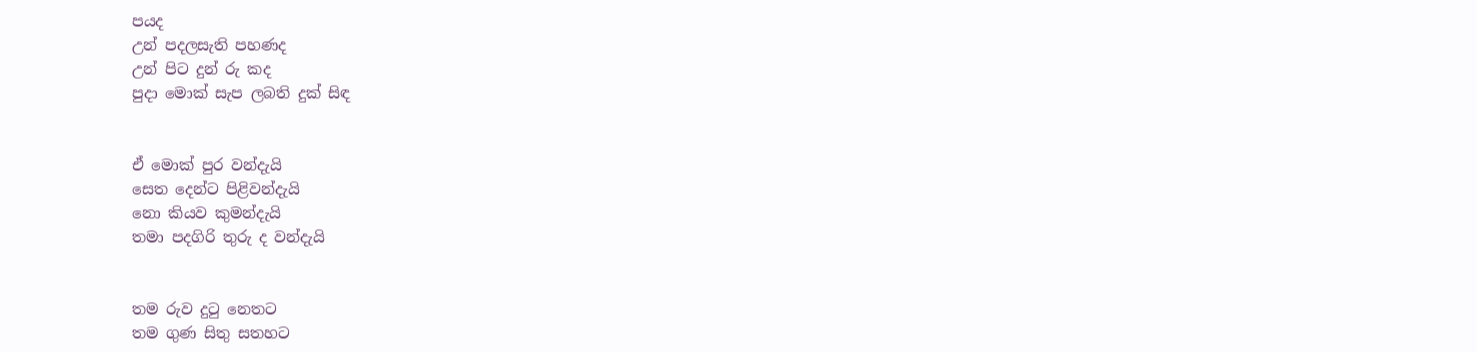පයද
උන් පදලසැති පහණද
උන් පිට දුන් රු කද
පුදා මොක්‌ සැප ලබති දුක්‌ සිඳ


ඒ මොක්‌ පුර වන්දැයි
සෙත දෙන්ට පිළිවන්දැයි
නො කියව කුමන්දැයි
තමා පදගිරි තුරු ද වන්දැයි


තම රුව දුටු නෙතට
තම ගුණ සිතු සතහට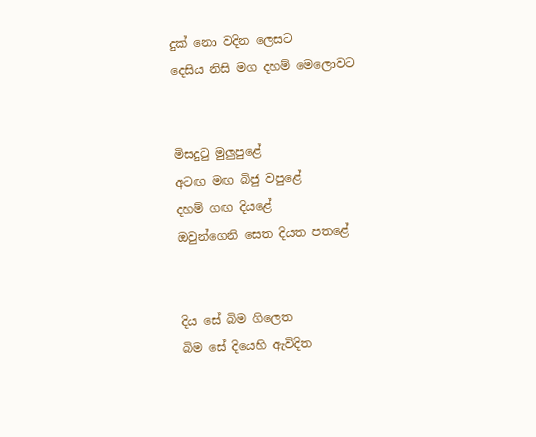දුක්‌ නො වදින ලෙසට
දෙසිය නිසි මග දහම් මෙලොවට


මිසදුටු මුලුපුළේ
අටඟ මඟ බිජු වපුළේ
දහම් ගඟ දියළේ
ඔවුන්ගෙනි සෙත දියත පතළේ


දිය සේ බිම ගිලෙත
බිම සේ දියෙහි ඇවිදිත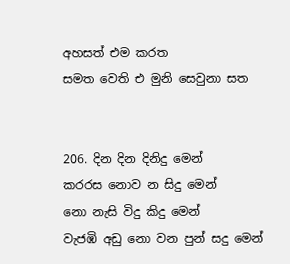අහසත් එම කරත
සමත වෙති එ මුනි සෙවුනා සත


206. දින දින දිනිදු මෙන්
කරරස නොව න සිදු මෙන්
නො නැසි විදු කිදු මෙන්
වැජඹි අඩු නො වන පුන් සදු මෙන්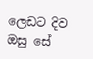ලෙඩට දිව ඔසු සේ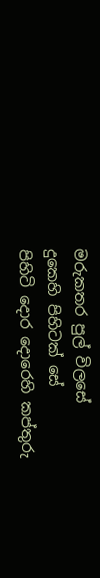මරුකතර පුල් විලසේ
දුකෙහි පිහිටක්‌ සේ
පිහිටි දොර දොරෙහි කප්තුරු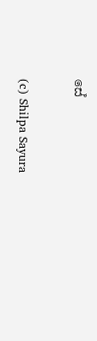සේ

(c) Shilpa Sayura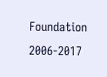Foundation 2006-2017